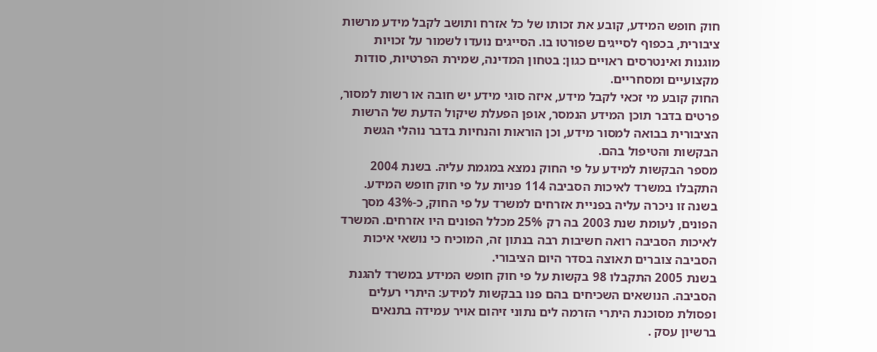חוק חופש המידע, קובע את זכותו של כל אזרח ותושב לקבל מידע מרשות ציבורית, בכפוף לסייגים שפורטו בו. הסייגים נועדו לשמור על זכויות מוגנות ואינטרסים ראויים כגון: בטחון המדינה, שמירת הפרטיות, סודות מקצועיים ומסחריים.
החוק קובע מי זכאי לקבל מידע, איזה סוגי מידע יש חובה או רשות למסור, פרטים בדבר תוכן המידע הנמסר, אופן הפעלת שיקול הדעת של הרשות הציבורית בבואה למסור מידע, וכן הוראות והנחיות בדבר נוהלי הגשת הבקשות והטיפול בהם.
מספר הבקשות למידע על פי החוק נמצא במגמת עליה. בשנת 2004 התקבלו במשרד לאיכות הסביבה 114 פניות על פי חוק חופש המידע. בשנה זו ניכרה עליה בפניית אזרחים למשרד על פי החוק, כ-43% מסך הפונים, לעומת שנת 2003 בה רק 25% מכלל הפונים היו אזרחים. המשרד לאיכות הסביבה רואה חשיבות רבה בנתון זה, המוכיח כי נושאי איכות הסביבה צוברים תאוצה בסדר היום הציבורי.
בשנת 2005 התקבלו 98 בקשות על פי חוק חופש המידע במשרד להגנת הסביבה. הנושאים השכיחים בהם פנו בבקשות למידע: היתרי רעלים ופסולת מסוכנת היתרי הזרמה לים נתוני זיהום אויר עמידה בתנאים ברשיון עסק .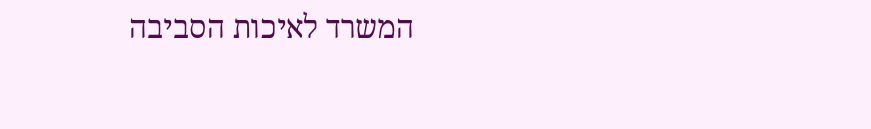המשרד לאיכות הסביבה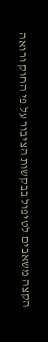הקצה משאבים לטיפול בבקשות הציבור על פי החוק ורואה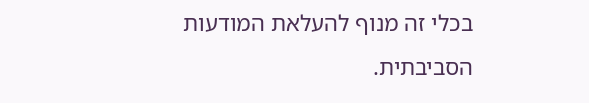בכלי זה מנוף להעלאת המודעות הסביבתית.